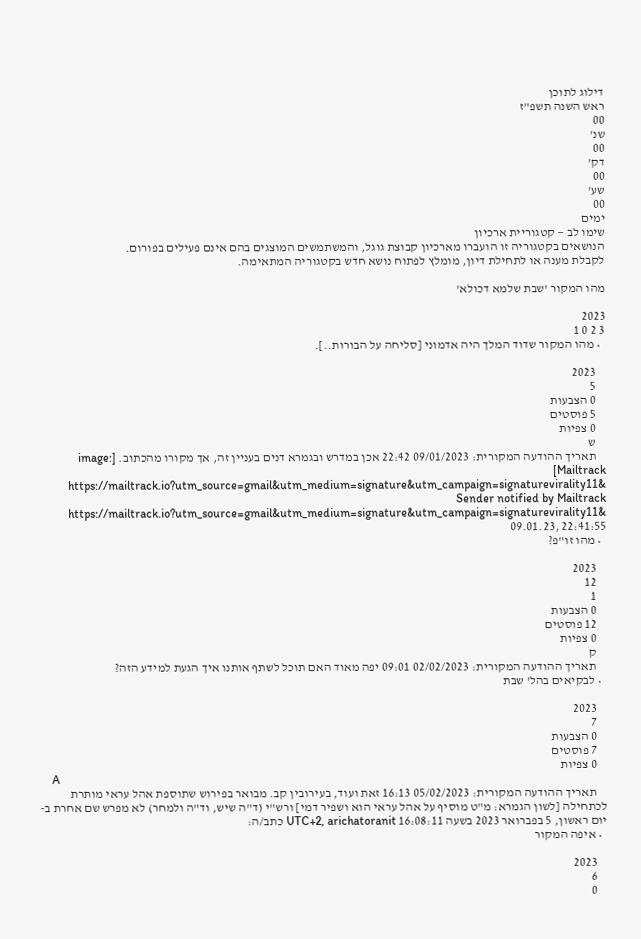דילוג לתוכן
ראש השנה תשפ"ז
00
שנ'
00
דק'
00
שע'
00
ימים
שימו לב — קטגוריית ארכיון
הנושאים בקטגוריה זו הועברו מארכיון קבוצת גוגל, והמשתמשים המוצגים בהם אינם פעילים בפורום.
לקבלת מענה או לתחילת דיון, מומלץ לפתוח נושא חדש בקטגוריה המתאימה.

מהו המקור 'שבת שלמא דכולא'

2023
3 2 0 1
  • מהו המקור שדוד המלך היה אדמוני [סליחה על הבורות..].

    2023
    5
    0 הצבעות
    5 פוסטים
    0 צפיות
    ש
    תאריך ההודעה המקורית: 09/01/2023 22:42 אכן במדרש ובגמרא דנים בעניין זה, אך מקורו מהכתוב. [image: Mailtrack] https://mailtrack.io?utm_source=gmail&utm_medium=signature&utm_campaign=signaturevirality11& Sender notified by Mailtrack https://mailtrack.io?utm_source=gmail&utm_medium=signature&utm_campaign=signaturevirality11& 09.01.23, 22:41:55
  • מהו זו"פ?

    2023
    12
    1
    0 הצבעות
    12 פוסטים
    0 צפיות
    ק
    תאריך ההודעה המקורית: 02/02/2023 09:01 יפה מאוד האם תוכל לשתף אותנו איך הגעת למידע הזה?
  • לבקיאים בהל' שבת

    2023
    7
    0 הצבעות
    7 פוסטים
    0 צפיות
    A
    תאריך ההודעה המקורית: 05/02/2023 16:13 זאת ועוד, בעירובין קב. מבואר בפירוש שתוספת אהל עראי מותרת לכתחילה [לשון הגמרא: מ"ט מוסיף על אהל עראי הוא ושפיר דמי] ורש"י (ד"ה שיש, וד"ה ולמחר) לא מפרש שם אחרת ב-יום ראשון, 5 בפברואר 2023 בשעה 16:08:11 UTC+2, arichatoranit כתב/ה:
  • איפה המקור

    2023
    6
    0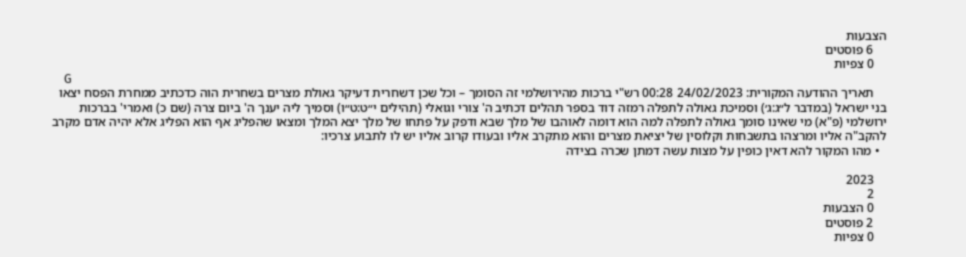הצבעות
    6 פוסטים
    0 צפיות
    G
    תאריך ההודעה המקורית: 24/02/2023 00:28 רש"י ברכות מהירושלמי זה הסומך – וכל שכן דשחרית דעיקר גאולת מצרים בשחרית הוה כדכתיב ממחרת הפסח יצאו בני ישראל (במדבר ל״ג:ג׳) וסמיכת גאולה לתפלה רמזה דוד בספר תהלים דכתיב ה' צורי וגואלי (תהילים י״ט:ט״ו) וסמיך ליה יענך ה' ביום צרה (שם כ) ואמרי' בברכות ירושלמי (פ"א) מי שאינו סומך גאולה לתפלה למה הוא דומה לאוהבו של מלך שבא ודפק על פתחו של מלך יצא המלך ומצאו שהפליג אף הוא הפליג אלא יהיה אדם מקרב להקב"ה אליו ומרצהו בתשבחות וקלוסין של יציאת מצרים והוא מתקרב אליו ובעודו קרוב אליו יש לו לתבוע צרכיו:
  • מהו המקור להא דאין כופין על מצות עשה דמתן שכרה בצידה

    2023
    2
    0 הצבעות
    2 פוסטים
    0 צפיות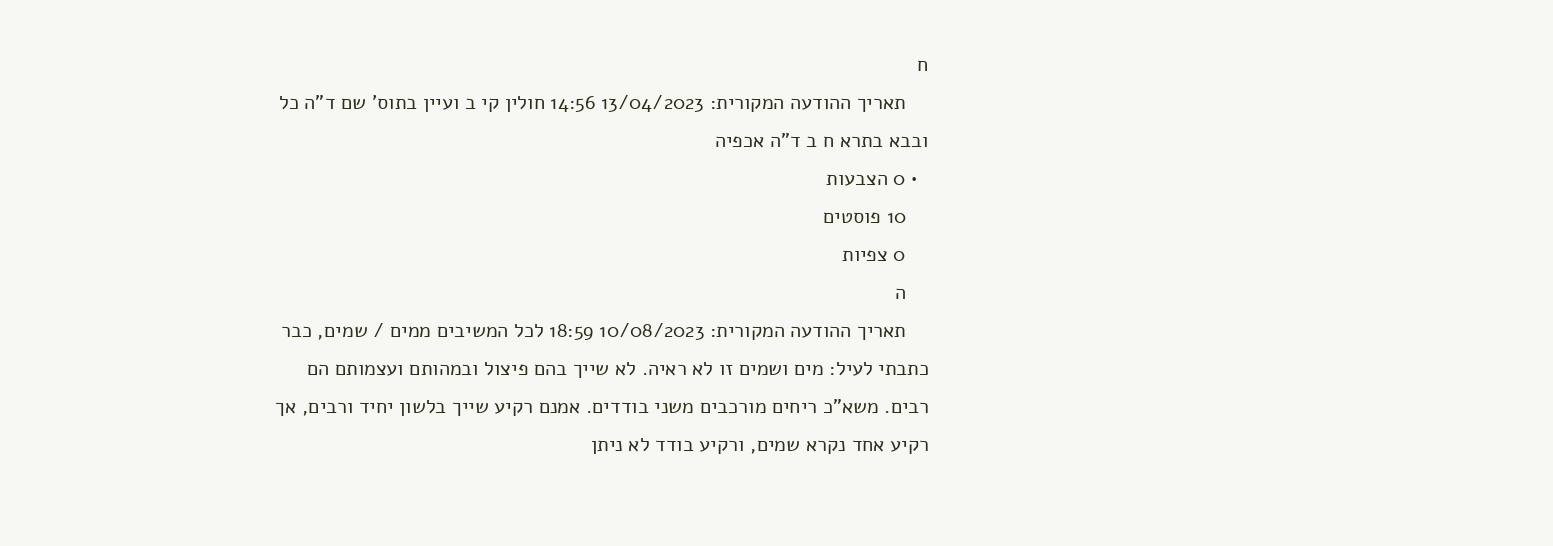ח
    תאריך ההודעה המקורית: 13/04/2023 14:56 חולין קי ב ועיין בתוס' שם ד"ה כל ובבא בתרא ח ב ד"ה אכפיה
  • 0 הצבעות
    10 פוסטים
    0 צפיות
    ה
    תאריך ההודעה המקורית: 10/08/2023 18:59 לכל המשיבים ממים / שמים, כבר כתבתי לעיל: מים ושמים זו לא ראיה. לא שייך בהם פיצול ובמהותם ועצמותם הם רבים. משא"כ ריחים מורכבים משני בודדים. אמנם רקיע שייך בלשון יחיד ורבים, אך רקיע אחד נקרא שמים, ורקיע בודד לא ניתן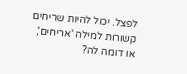לפצל. יכול להיות שריחים קשורות למילה 'אריחים', או דומה לה?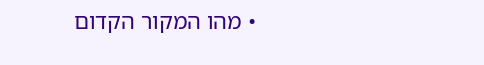• מהו המקור הקדום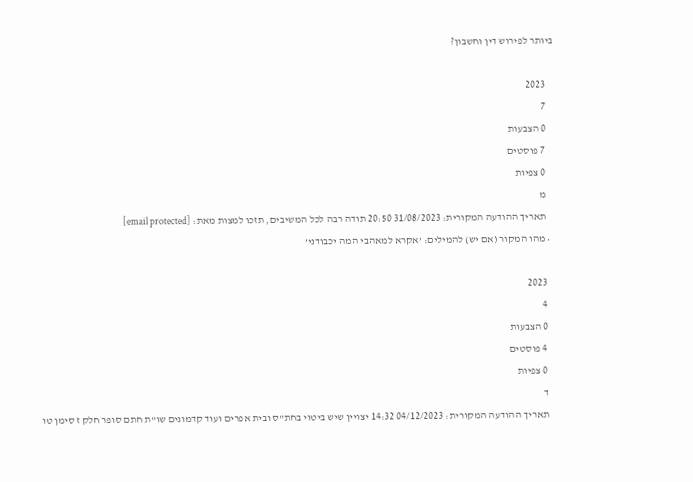ביותר לפירוש דין וחשבון?

    2023
    7
    0 הצבעות
    7 פוסטים
    0 צפיות
    מ
    תאריך ההודעה המקורית: 31/08/2023 20:50 תודה רבה לכל המשיבים, תזכו למצות מאת: [email protected]
  • מהו המקור (אם יש) להמילים: ’אקרא למאהבי המה יכבודני’

    2023
    4
    0 הצבעות
    4 פוסטים
    0 צפיות
    ד
    תאריך ההודעה המקורית: 04/12/2023 14:32 יצויין שיש ביטוי בחת"ס ובית אפרים ועוד קדמונים שו"ת חתם סופר חלק ז סימן טו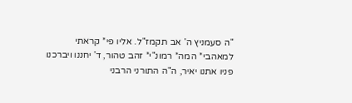"ה סעמניץ ה' אב תקמז"ל. אליו פי* קראתי למאהבי* המה* רמונ"י* זהב טהור, ד' יחננו ויברכנו פניו אתנו יאיר, ה"ה התורני הרבני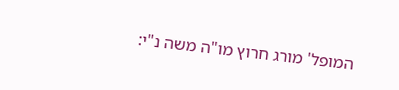המופל' מורג חרוץ מו"ה משה נ"י: